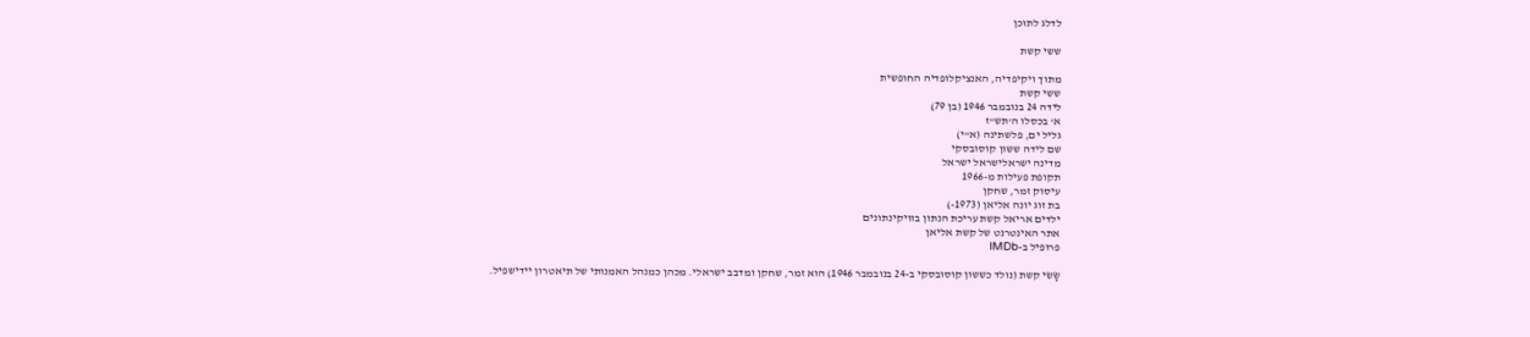לדלג לתוכן

ששי קשת

מתוך ויקיפדיה, האנציקלופדיה החופשית
ששי קשת
לידה 24 בנובמבר 1946 (בן 79)
א' בכסלו ה'תש"ז
גליל ים, פלשתינה (א"י)
שם לידה ששון קוסובסקי
מדינה ישראלישראל ישראל
תקופת פעילות מ-1966
עיסוק זמר, שחקן
בת זוג יונה אליאן (1973-)
ילדים אריאל קשת עריכת הנתון בוויקינתונים
אתר האינטרנט של קשת אליאן
פרופיל ב-IMDb

שָׂשׂי קשת (נולד כששון קוסובסקי ב-24 בנובמבר 1946) הוא זמר, שחקן ומדבב ישראלי. מכהן כמנהל האמנותי של תיאטרון יידישפיל.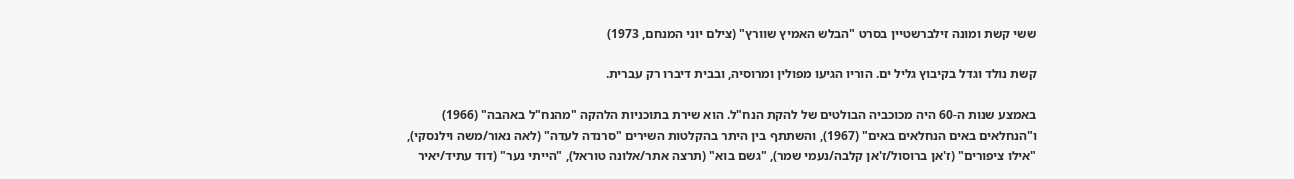ששי קשת ומונה זילברשטיין בסרט "הבלש האמיץ שוורץ" (צילם יוני המנחם, 1973)

קשת נולד וגדל בקיבוץ גליל ים. הוריו הגיעו מפולין ומרוסיה, ובבית דיברו רק עברית.

באמצע שנות ה-60 היה מכוכביה הבולטים של להקת הנח"ל. הוא שירת בתוכניות הלהקה "מהנח"ל באהבה" (1966) ו"הנחלאים באים הנחלאים באים" (1967), והשתתף בין היתר בהקלטות השירים "סרנדה לעדה" (לאה נאור/משה וילנסקי), "אילו ציפורים" (ז'אן ברוסול/ז'אן קלבה/נעמי שמר), "גשם בוא" (תרצה אתר/אלונה טוראל), "הייתי נער" (דוד עתיד/יאיר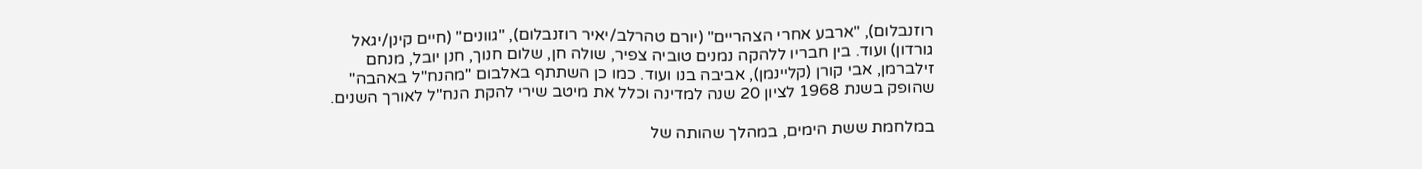רוזנבלום), "ארבע אחרי הצהריים" (יורם טהרלב/יאיר רוזנבלום), "גוונים" (חיים קינן/יגאל גורדון) ועוד. בין חבריו ללהקה נמנים טוביה צפיר, שולה חן, שלום חנוך, חנן יובל, מנחם זילברמן, אבי קורן (קליינמן), אביבה בנו ועוד. כמו כן השתתף באלבום "מהנח"ל באהבה" שהופק בשנת 1968 לציון 20 שנה למדינה וכלל את מיטב שירי להקת הנח"ל לאורך השנים.

במלחמת ששת הימים, במהלך שהותה של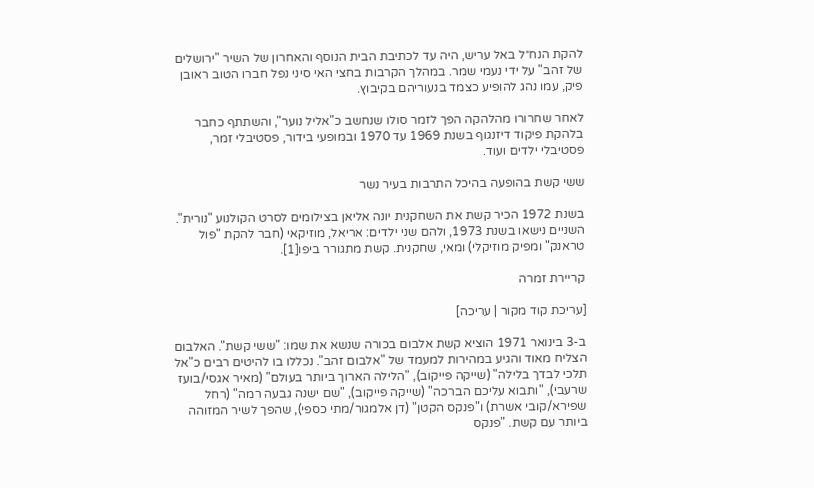להקת הנח״ל באל עריש, היה עד לכתיבת הבית הנוסף והאחרון של השיר "ירושלים של זהב" על ידי נעמי שמר. במהלך הקרבות בחצי האי סיני נפל חברו הטוב ראובן פיק, עמו נהג להופיע כצמד בנעוריהם בקיבוץ.

לאחר שחרורו מהלהקה הפך לזמר סולו שנחשב כ"אליל נוער", והשתתף כחבר בלהקת פיקוד דיזנגוף בשנת 1969 עד 1970 ובמופעי בידור, פסטיבלי זמר, פסטיבלי ילדים ועוד.

ששי קשת בהופעה בהיכל התרבות בעיר נשר

בשנת 1972 הכיר קשת את השחקנית יונה אליאן בצילומים לסרט הקולנוע "נורית". השניים נישאו בשנת 1973, ולהם שני ילדים: אריאל, מוזיקאי (חבר להקת "פול טראנק" ומפיק מוזיקלי) ומאי, שחקנית. קשת מתגורר ביפו[1].

קריירת זמרה

[עריכת קוד מקור | עריכה]

ב-3 בינואר 1971 הוציא קשת אלבום בכורה שנשא את שמו: "ששי קשת". האלבום הצליח מאוד והגיע במהירות למעמד של "אלבום זהב". נכללו בו להיטים רבים כ"אל תלכי לבדך בלילה" (שייקה פייקוב), "הלילה הארוך ביותר בעולם" (מאיר אגסי/בועז שרעבי), "ותבוא עליכם הברכה" (שייקה פייקוב), "שם ישנה גבעה רמה" (רחל שפירא/קובי אשרת) ו"פנקס הקטן" (דן אלמגור/מתי כספי), שהפך לשיר המזוהה ביותר עם קשת. "פנקס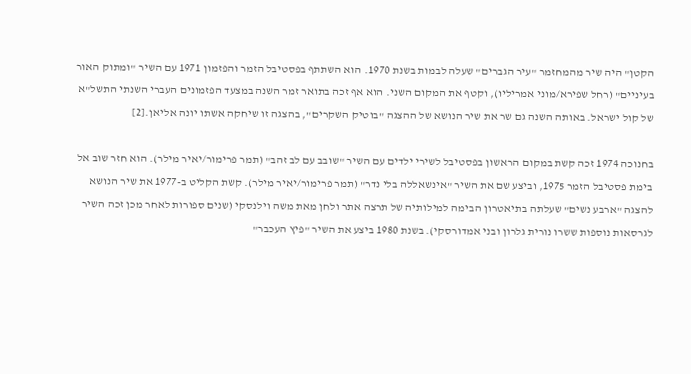הקטן" היה שיר מהמחזמר "עיר הגברים" שעלה לבמות בשנת 1970. הוא השתתף בפסטיבל הזמר והפזמון 1971 עם השיר "ומתוק האור בעיניים" (רחל שפירא/מוני אמריליו), וקטף את המקום השני. הוא אף זכה בתואר זמר השנה במצעד הפזמונים העברי השנתי התשל"א של קול ישראל. באותה השנה גם שר את שיר הנושא של ההצגה "בוטיק השקרים", בהצגה זו שיחקה אשתו יונה אליאן.[2]

בחנוכה 1974 זכה קשת במקום הראשון בפסטיבל לשירי ילדים עם השיר "שובב עם לב זהב" (תמר פרימור/יאיר מילר). הוא חזר שוב אל בימת פסטיבל הזמר 1975, וביצע שם את השיר "אינשאללה בלי נדר" (תמר פרימור/יאיר מילר). קשת הקליט ב-1977 את שיר הנושא להצגה "ארבע נשים" שעלתה בתיאטרון הבימה למילותיה של תרצה אתר ולחן מאת משה וילנסקי (שנים ספורות לאחר מכן זכה השיר לגרסאות נוספות ששרו נורית גלרון ובני אמדורסקי). בשנת 1980 ביצע את השיר "פיץ העכבר"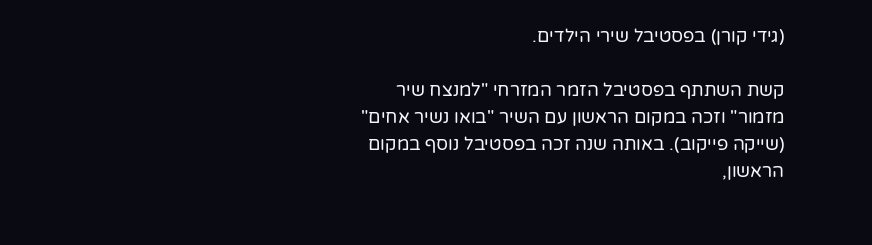(גידי קורן) בפסטיבל שירי הילדים.

קשת השתתף בפסטיבל הזמר המזרחי "למנצח שיר מזמור" וזכה במקום הראשון עם השיר "בואו נשיר אחים" (שייקה פייקוב). באותה שנה זכה בפסטיבל נוסף במקום הראשון,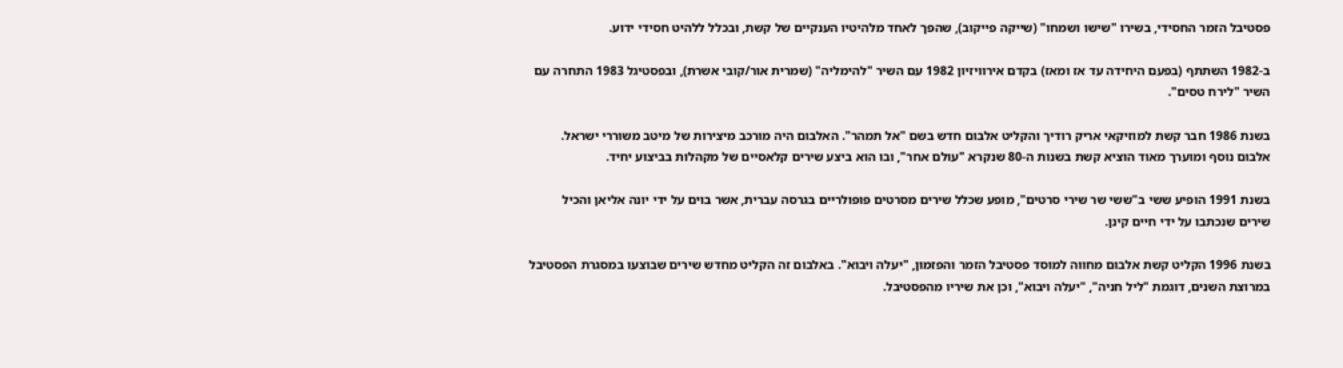פסטיבל הזמר החסידי, בשירו "שישו ושמחו" (שייקה פייקוב), שהפך לאחד מלהיטיו הענקיים של קשת, ובכלל ללהיט חסידי ידוע.

ב-1982 השתתף (בפעם היחידה עד אז ומאז) בקדם אירוויזיון 1982 עם השיר "להימליה" (שמרית אור/קובי אשרת), ובפסטיגל 1983 התחרה עם השיר "לירח טסים".

בשנת 1986 חבר קשת למוזיקאי אריק רודיך והקליט אלבום חדש בשם "אל תמהר". האלבום היה מורכב מיצירות של מיטב משוררי ישראל. אלבום נוסף ומוערך מאוד הוציא קשת בשנות ה-80 שנקרא "עולם אחר", ובו הוא ביצע שירים קלאסיים של מקהלות בביצוע יחיד.

בשנת 1991 הופיע ששי ב"ששי שר שירי סרטים", מופע שכלל שירים מסרטים פופולריים בגרסה עברית, אשר בוים על ידי יונה אליאן והכיל שירים שנכתבו על ידי חיים קינן.

בשנת 1996 הקליט קשת אלבום מחווה למוסד פסטיבל הזמר והפזמון, "יעלה ויבוא". באלבום זה הקליט מחדש שירים שבוצעו במסגרת הפסטיבל במרוצת השנים, דוגמת "ליל חניה", "יעלה ויבוא", וכן את שיריו מהפסטיבל.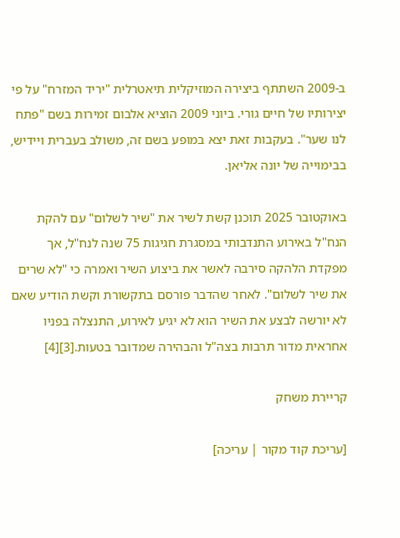ב-2009 השתתף ביצירה המוזיקלית תיאטרלית "יריד המזרח" על פי יצירותיו של חיים גורי. ביוני 2009 הוציא אלבום זמירות בשם "פתח לנו שער". בעקבות זאת יצא במופע בשם זה, משולב בעברית ויידיש, בבימוייה של יונה אליאן.

באוקטובר 2025 תוכנן קשת לשיר את "שיר לשלום" עם להקת הנח"ל באירוע התנדבותי במסגרת חגיגות 75 שנה לנח"ל, אך מפקדת הלהקה סירבה לאשר את ביצוע השיר ואמרה כי "לא שרים את שיר לשלום". לאחר שהדבר פורסם בתקשורת וקשת הודיע שאם לא יורשה לבצע את השיר הוא לא יגיע לאירוע, התנצלה בפניו אחראית מדור תרבות בצה"ל והבהירה שמדובר בטעות.[3][4]

קריירת משחק

[עריכת קוד מקור | עריכה]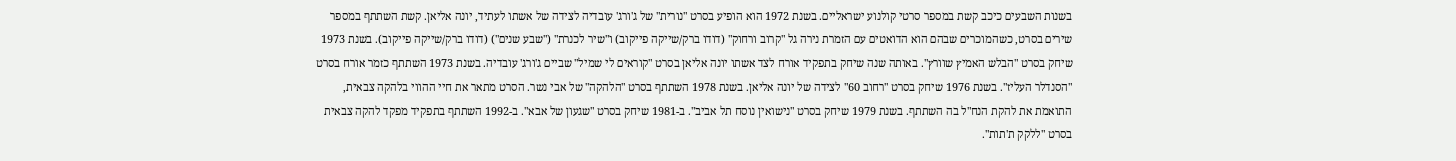בשנות השבעים כיכב קשת במספר סרטי קולנוע ישראליים. בשנת 1972 הוא הופיע בסרט "נורית" של ג'ורג' עובדיה לצידה של אשתו לעתיד, יונה אליאן. קשת השתתף במספר שירים בסרט, כשהמוכרים שבהם הוא הדואטים עם הזמרת נירה גל "קרוב ורחוק" (דודו ברק/שייקה פייקוב) ו"שיר לכנרת" ("שבע שנים") (דודו ברק/שייקה פייקוב). בשנת 1973 שיחק בסרט "הבלש האמיץ שוורץ". באותה שנה שיחק בתפקיד אורח לצד אשתו יונה אליאן בסרט "קוראים לי שמיל" שביים ג'ורג' עובדיה. בשנת 1973 השתתף כזמר אורח בסרט "הסנדלר העליז". בשנת 1976 שיחק בסרט "רחוב 60" לצידה של יונה אליאן. בשנת 1978 השתתף בסרט "הלהקה" של אבי נשר. הסרט מתאר את חיי ההווי בלהקה צבאית, התואמת את להקת הנח"ל בה השתתף. בשנת 1979 שיחק בסרט "נישואין נוסח תל אביב". ב-1981 שיחק בסרט "שגעון של אבא". ב-1992 השתתף בתפקיד מפקד להקה צבאית בסרט "ללקק ת'תות".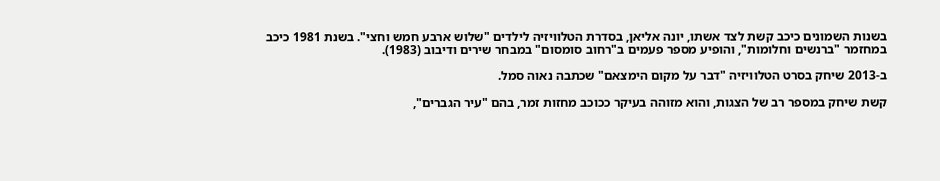בשנות השמונים כיכב קשת לצד אשתו, יונה אליאן, בסדרת הטלוויזיה לילדים "שלוש ארבע חמש וחצי". בשנת 1981 כיכב במחזמר "ברנשים וחלומות", והופיע מספר פעמים ב"רחוב סומסום" במבחר שירים ודיבוב (1983).

ב-2013 שיחק בסרט הטלוויזיה "דבר על מקום הימצאם" שכתבה נאוה סמל.

קשת שיחק במספר רב של הצגות, והוא מזוהה בעיקר ככוכב מחזות זמר, בהם "עיר הגברים",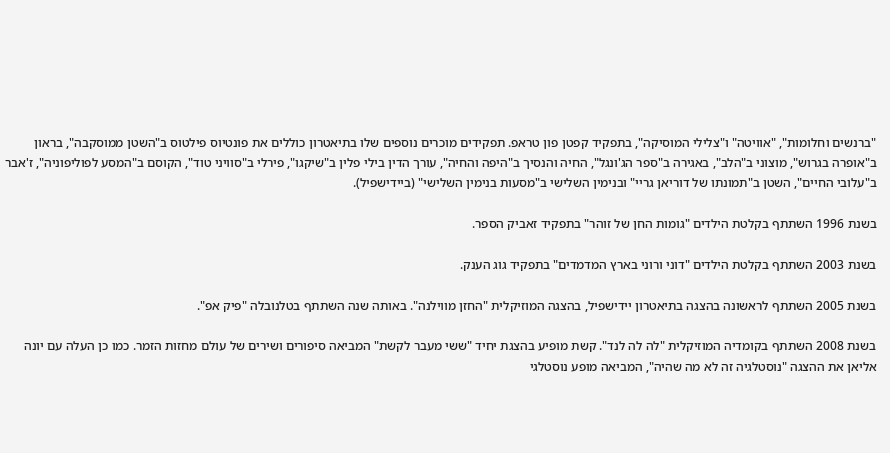"ברנשים וחלומות", "אוויטה" ו"צלילי המוסיקה", בתפקיד קפטן פון טראפ. תפקידים מוכרים נוספים שלו בתיאטרון כוללים את פונטיוס פילטוס ב"השטן ממוסקבה", בראון ב"אופרה בגרוש", מוצוני ב"הלב", באגירה ב"ספר הג'ונגל", החיה והנסיך ב"היפה והחיה", עורך הדין בילי פלין ב"שיקגו", פירלי ב"סוויני טוד", הקוסם ב"המסע לפוליפוניה", ז'אבר ב"עלובי החיים", השטן ב"תמונתו של דוריאן גריי" ובנימין השלישי ב"מסעות בנימין השלישי" (ביידישפיל).

בשנת 1996 השתתף בקלטת הילדים "גומות החן של זוהר" בתפקיד זאביק הספר.

בשנת 2003 השתתף בקלטת הילדים "דוני ורוני בארץ המדמדים" בתפקיד גוג הענק.

בשנת 2005 השתתף לראשונה בהצגה בתיאטרון יידישפיל, בהצגה המוזיקלית "החזן מווילנה". באותה שנה השתתף בטלנובלה "פיק אפ".

בשנת 2008 השתתף בקומדיה המוזיקלית "לה לה לנד". קשת מופיע בהצגת יחיד "ששי מעבר לקשת" המביאה סיפורים ושירים של עולם מחזות הזמר. כמו כן העלה עם יונה אליאן את ההצגה "נוסטלגיה זה לא מה שהיה", המביאה מופע נוסטלגי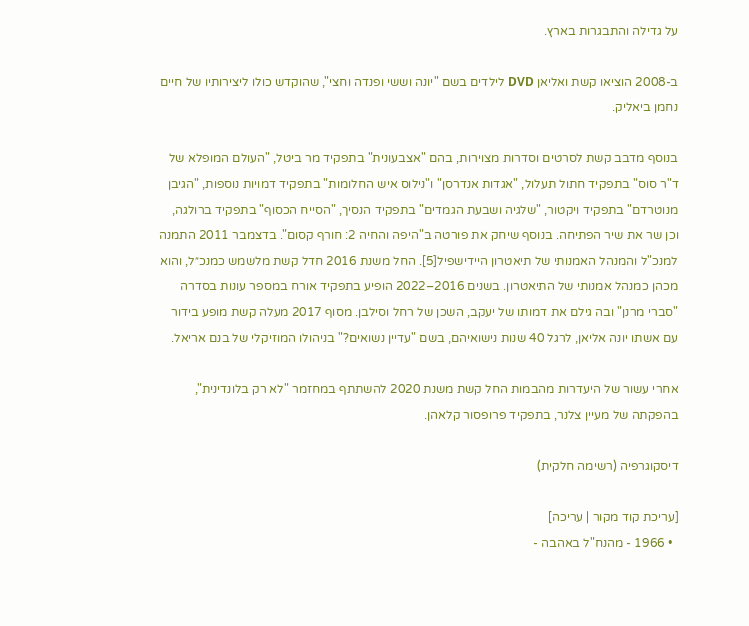על גדילה והתבגרות בארץ.

ב-2008 הוציאו קשת ואליאן DVD לילדים בשם "יונה וששי ופנדה וחצי", שהוקדש כולו ליצירותיו של חיים נחמן ביאליק.

בנוסף מדבב קשת לסרטים וסדרות מצוירות, בהם "אצבעונית" בתפקיד מר ביטל, "העולם המופלא של ד"ר סוס" בתפקיד חתול תעלול, "אגדות אנדרסן" ו"נילוס איש החלומות" בתפקיד דמויות נוספות, "הגיבן מנוטרדם" בתפקיד ויקטור, "שלגיה ושבעת הגמדים" בתפקיד הנסיך, "הסייח הכסוף" בתפקיד ברולגה, וכן שר את שיר הפתיחה. בנוסף שיחק את פורטה ב"היפה והחיה 2: חורף קסום". בדצמבר 2011 התמנה למנכ"ל והמנהל האמנותי של תיאטרון היידישפיל[5]. החל משנת 2016 חדל קשת מלשמש כמנכ״ל, והוא מכהן כמנהל אמנותי של התיאטרון. בשנים 2016–2022 הופיע בתפקיד אורח במספר עונות בסדרה "סברי מרנן" ובה גילם את דמותו של יעקב, השכן של רחל וסילבן. מסוף 2017 מעלה קשת מופע בידור עם אשתו יונה אליאן, לרגל 40 שנות נישואיהם, בשם "עדיין נשואים?" בניהולו המוזיקלי של בנם אריאל.

אחרי עשור של היעדרות מהבמות החל קשת משנת 2020 להשתתף במחזמר "לא רק בלונדינית", בהפקתה של מעיין צלנר, בתפקיד פרופסור קלאהן.

דיסקוגרפיה (רשימה חלקית)

[עריכת קוד מקור | עריכה]
  • 1966 - מהנח"ל באהבה -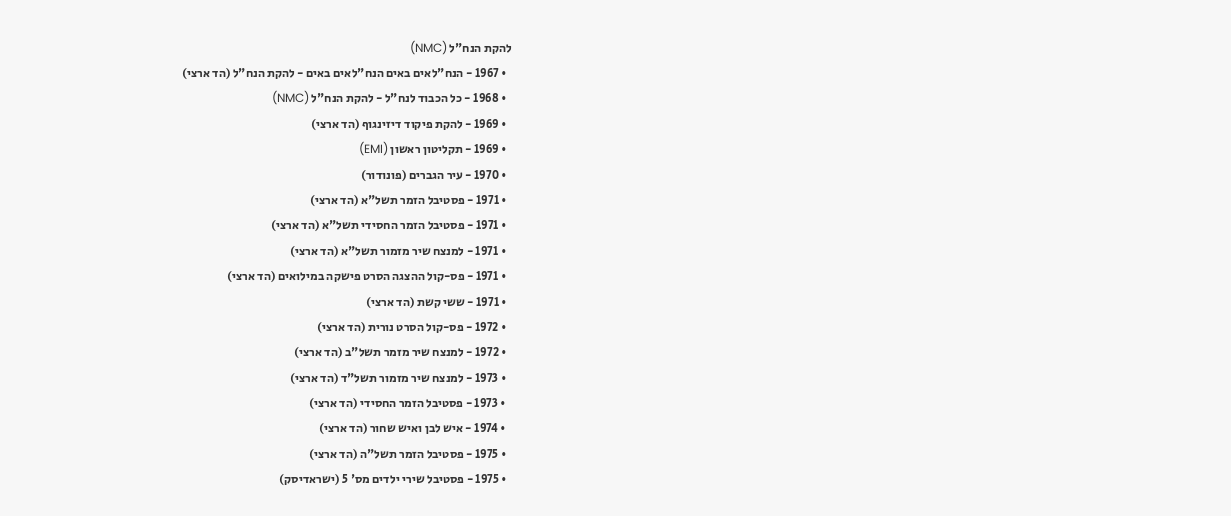להקת הנח"ל (NMC)
  • 1967 - הנח"לאים באים הנח"לאים באים - להקת הנח"ל (הד ארצי)
  • 1968 - כל הכבוד לנח"ל - להקת הנח"ל (NMC)
  • 1969 - להקת פיקוד דיזינגוף (הד ארצי)
  • 1969 - תקליטון ראשון (EMI)
  • 1970 - עיר הגברים (פונודור)
  • 1971 - פסטיבל הזמר תשל"א (הד ארצי)
  • 1971 - פסטיבל הזמר החסידי תשל"א (הד ארצי)
  • 1971 - למנצח שיר מזמור תשל"א (הד ארצי)
  • 1971 - פס-קול ההצגה הסרט פישקה במילואים (הד ארצי)
  • 1971 - ששי קשת (הד ארצי)
  • 1972 - פס-קול הסרט נורית (הד ארצי)
  • 1972 - למנצח שיר מזמר תשל"ב (הד ארצי)
  • 1973 - למנצח שיר מזמור תשל"ד (הד ארצי)
  • 1973 - פסטיבל הזמר החסידי (הד ארצי)
  • 1974 - איש לבן ואיש שחור (הד ארצי)
  • 1975 - פסטיבל הזמר תשל"ה (הד ארצי)
  • 1975 - פסטיבל שירי ילדים מס' 5 (ישראדיסק)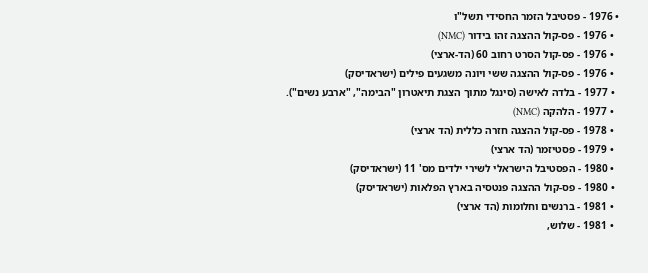• 1976 - פסטיבל הזמר החסידי תשל"ו
  • 1976 - פס-קול ההצגה זהו בידור (NMC)
  • 1976 - פס-קול הסרט רחוב 60 (הד-ארצי)
  • 1976 - פס-קול ההצגה ששי ויונה משגעים פילים (ישראדיסק)
  • 1977 - בלדה לאישה (סינגל מתוך הצגת תיאטרון "הבימה", "ארבע נשים").
  • 1977 - הלהקה (NMC)
  • 1978 - פס-קול ההצגה חזרה כללית (הד ארצי)
  • 1979 - פסטיזמר (הד ארצי)
  • 1980 - הפסטיבל הישראלי לשירי ילדים מס' 11 (ישראדיסק)
  • 1980 - פס-קול ההצגה פנטסיה בארץ הפלאות (ישראדיסק)
  • 1981 - ברנשים וחלומות (הד ארצי)
  • 1981 - שלוש,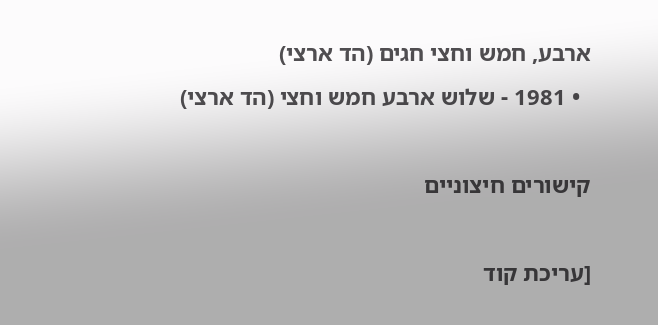ארבע, חמש וחצי חגים (הד ארצי)
  • 1981 - שלוש ארבע חמש וחצי (הד ארצי)

קישורים חיצוניים

[עריכת קוד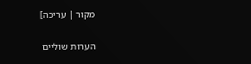מקור | עריכה]

הערות שוליים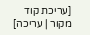[עריכת קוד מקור | עריכה]